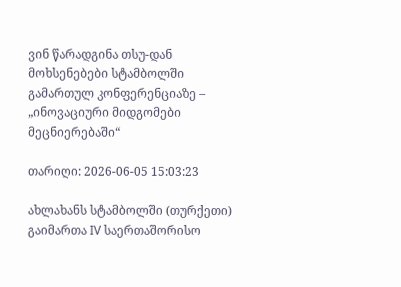ვინ წარადგინა თსუ-დან მოხსენებები სტამბოლში გამართულ კონფერენციაზე – „ინოვაციური მიდგომები მეცნიერებაში“

თარიღი: 2026-06-05 15:03:23

ახლახანს სტამბოლში (თურქეთი) გაიმართა IV საერთაშორისო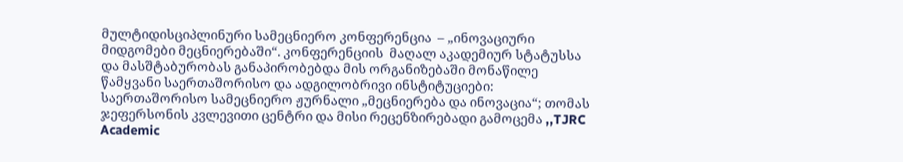მულტიდისციპლინური სამეცნიერო კონფერენცია  – „ინოვაციური მიდგომები მეცნიერებაში“. კონფერენციის  მაღალ აკადემიურ სტატუსსა და მასშტაბურობას განაპირობებდა მის ორგანიზებაში მონაწილე წამყვანი საერთაშორისო და ადგილობრივი ინსტიტუციები: საერთაშორისო სამეცნიერო ჟურნალი „მეცნიერება და ინოვაცია“; თომას ჯეფერსონის კვლევითი ცენტრი და მისი რეცენზირებადი გამოცემა ,,TJRC Academic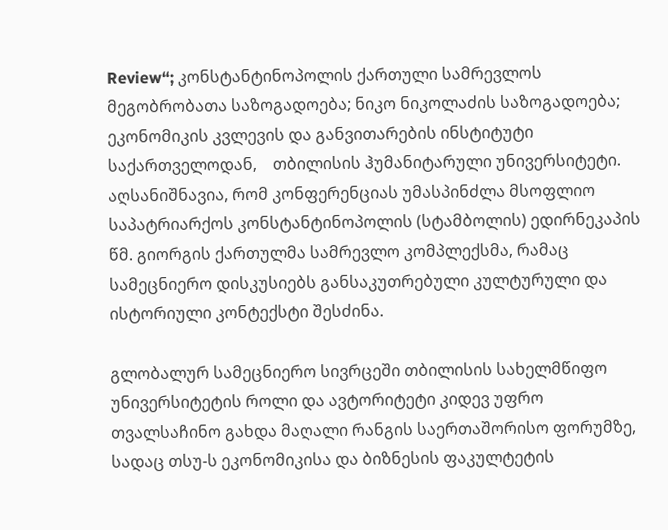Review“; კონსტანტინოპოლის ქართული სამრევლოს მეგობრობათა საზოგადოება; ნიკო ნიკოლაძის საზოგადოება;  ეკონომიკის კვლევის და განვითარების ინსტიტუტი საქართველოდან,    თბილისის ჰუმანიტარული უნივერსიტეტი.   აღსანიშნავია, რომ კონფერენციას უმასპინძლა მსოფლიო საპატრიარქოს კონსტანტინოპოლის (სტამბოლის) ედირნეკაპის წმ. გიორგის ქართულმა სამრევლო კომპლექსმა, რამაც სამეცნიერო დისკუსიებს განსაკუთრებული კულტურული და ისტორიული კონტექსტი შესძინა.

გლობალურ სამეცნიერო სივრცეში თბილისის სახელმწიფო უნივერსიტეტის როლი და ავტორიტეტი კიდევ უფრო თვალსაჩინო გახდა მაღალი რანგის საერთაშორისო ფორუმზე, სადაც თსუ-ს ეკონომიკისა და ბიზნესის ფაკულტეტის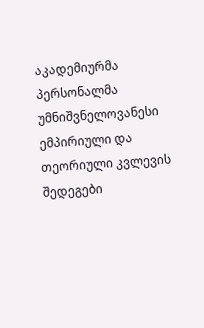აკადემიურმა პერსონალმა უმნიშვნელოვანესი ემპირიული და თეორიული კვლევის შედეგები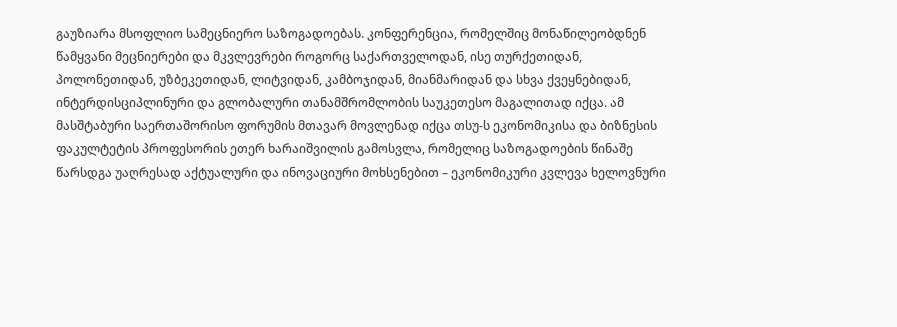გაუზიარა მსოფლიო სამეცნიერო საზოგადოებას. კონფერენცია, რომელშიც მონაწილეობდნენ წამყვანი მეცნიერები და მკვლევრები როგორც საქართველოდან, ისე თურქეთიდან, პოლონეთიდან, უზბეკეთიდან, ლიტვიდან, კამბოჯიდან, მიანმარიდან და სხვა ქვეყნებიდან, ინტერდისციპლინური და გლობალური თანამშრომლობის საუკეთესო მაგალითად იქცა. ამ მასშტაბური საერთაშორისო ფორუმის მთავარ მოვლენად იქცა თსუ-ს ეკონომიკისა და ბიზნესის ფაკულტეტის პროფესორის ეთერ ხარაიშვილის გამოსვლა, რომელიც საზოგადოების წინაშე წარსდგა უაღრესად აქტუალური და ინოვაციური მოხსენებით – ეკონომიკური კვლევა ხელოვნური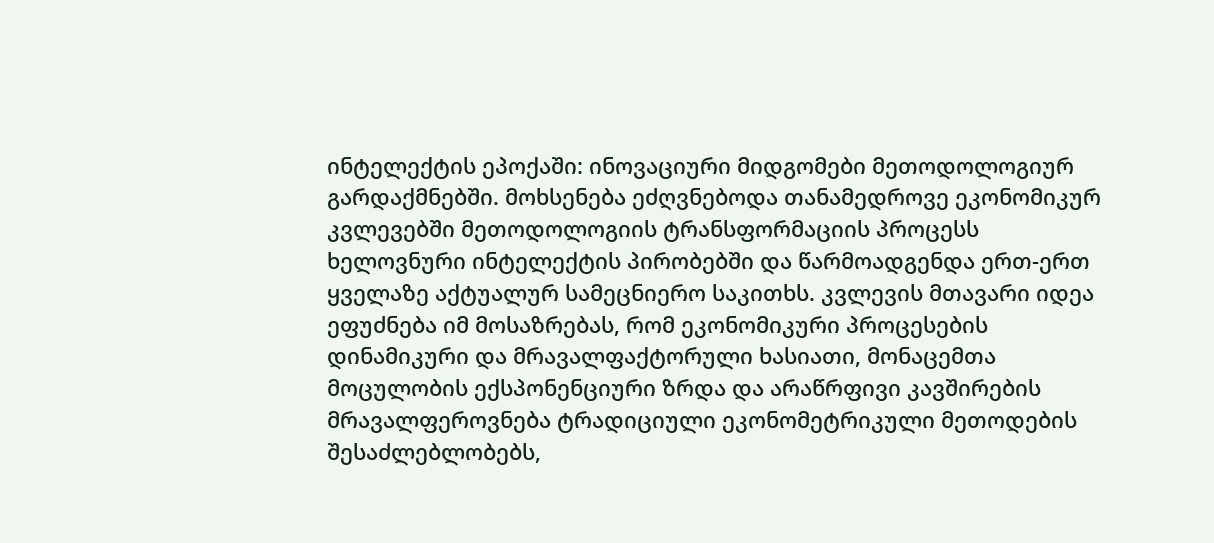ინტელექტის ეპოქაში: ინოვაციური მიდგომები მეთოდოლოგიურ გარდაქმნებში. მოხსენება ეძღვნებოდა თანამედროვე ეკონომიკურ კვლევებში მეთოდოლოგიის ტრანსფორმაციის პროცესს ხელოვნური ინტელექტის პირობებში და წარმოადგენდა ერთ-ერთ ყველაზე აქტუალურ სამეცნიერო საკითხს. კვლევის მთავარი იდეა ეფუძნება იმ მოსაზრებას, რომ ეკონომიკური პროცესების დინამიკური და მრავალფაქტორული ხასიათი, მონაცემთა მოცულობის ექსპონენციური ზრდა და არაწრფივი კავშირების მრავალფეროვნება ტრადიციული ეკონომეტრიკული მეთოდების შესაძლებლობებს,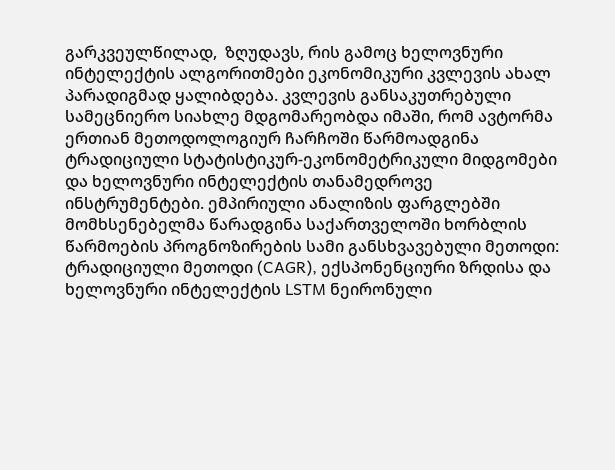გარკვეულწილად,  ზღუდავს, რის გამოც ხელოვნური ინტელექტის ალგორითმები ეკონომიკური კვლევის ახალ პარადიგმად ყალიბდება. კვლევის განსაკუთრებული სამეცნიერო სიახლე მდგომარეობდა იმაში, რომ ავტორმა ერთიან მეთოდოლოგიურ ჩარჩოში წარმოადგინა ტრადიციული სტატისტიკურ-ეკონომეტრიკული მიდგომები და ხელოვნური ინტელექტის თანამედროვე ინსტრუმენტები. ემპირიული ანალიზის ფარგლებში მომხსენებელმა წარადგინა საქართველოში ხორბლის წარმოების პროგნოზირების სამი განსხვავებული მეთოდი:   ტრადიციული მეთოდი (CAGR), ექსპონენციური ზრდისა და ხელოვნური ინტელექტის LSTM ნეირონული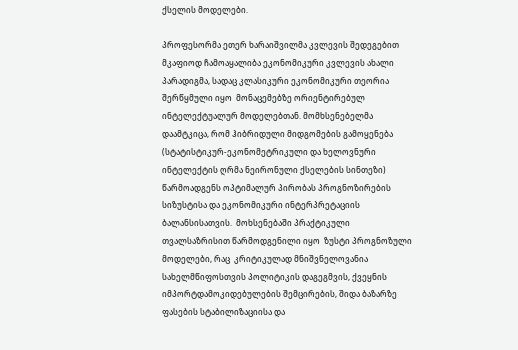ქსელის მოდელები.

პროფესორმა ეთერ ხარაიშვილმა კვლევის შედეგებით მკაფიოდ ჩამოაყალიბა ეკონომიკური კვლევის ახალი პარადიგმა, სადაც კლასიკური ეკონომიკური თეორია შერწყმული იყო  მონაცემებზე ორიენტირებულ ინტელექტუალურ მოდელებთან. მომხსენებელმა  დაამტკიცა, რომ ჰიბრიდული მიდგომების გამოყენება (სტატისტიკურ-ეკონომეტრიკული და ხელოვნური ინტელექტის ღრმა ნეირონული ქსელების სინთეზი) წარმოადგენს ოპტიმალურ პირობას პროგნოზირების სიზუსტისა და ეკონომიკური ინტერპრეტაციის ბალანსისათვის.  მოხსენებაში პრაქტიკული თვალსაზრისით წარმოდგენილი იყო  ზუსტი პროგნოზული მოდელები, რაც  კრიტიკულად მნიშვნელოვანია სახელმწიფოსთვის პოლიტიკის დაგეგმვის, ქვეყნის იმპორტდამოკიდებულების შემცირების, შიდა ბაზარზე ფასების სტაბილიზაციისა და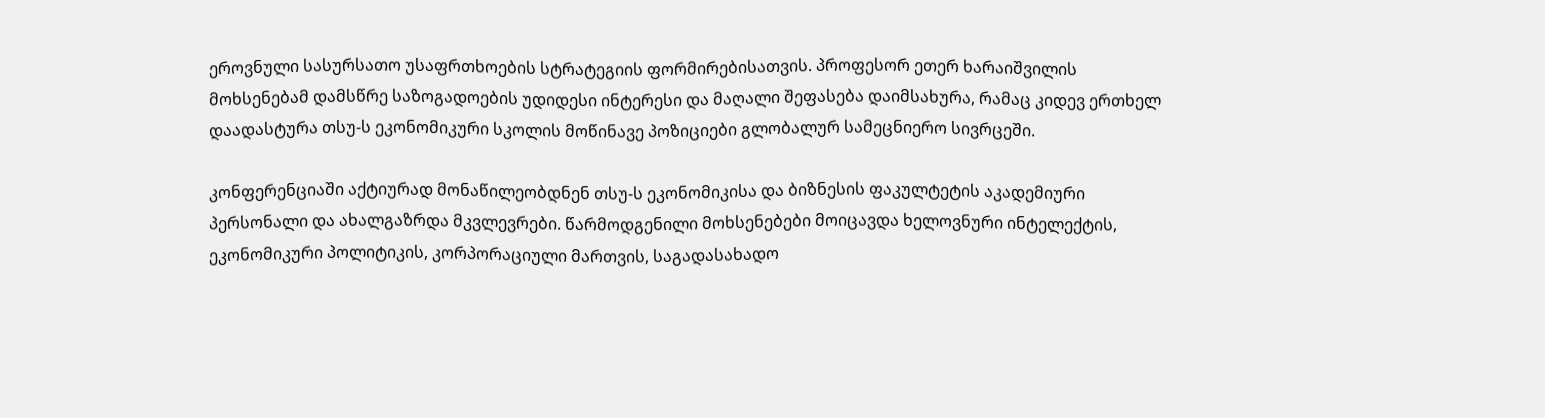ეროვნული სასურსათო უსაფრთხოების სტრატეგიის ფორმირებისათვის. პროფესორ ეთერ ხარაიშვილის მოხსენებამ დამსწრე საზოგადოების უდიდესი ინტერესი და მაღალი შეფასება დაიმსახურა, რამაც კიდევ ერთხელ დაადასტურა თსუ-ს ეკონომიკური სკოლის მოწინავე პოზიციები გლობალურ სამეცნიერო სივრცეში.

კონფერენციაში აქტიურად მონაწილეობდნენ თსუ-ს ეკონომიკისა და ბიზნესის ფაკულტეტის აკადემიური პერსონალი და ახალგაზრდა მკვლევრები. წარმოდგენილი მოხსენებები მოიცავდა ხელოვნური ინტელექტის, ეკონომიკური პოლიტიკის, კორპორაციული მართვის, საგადასახადო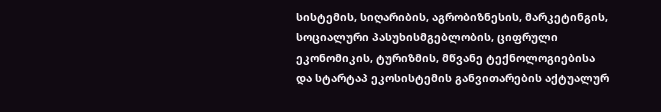სისტემის, სიღარიბის, აგრობიზნესის, მარკეტინგის, სოციალური პასუხისმგებლობის, ციფრული ეკონომიკის, ტურიზმის, მწვანე ტექნოლოგიებისა და სტარტაპ ეკოსისტემის განვითარების აქტუალურ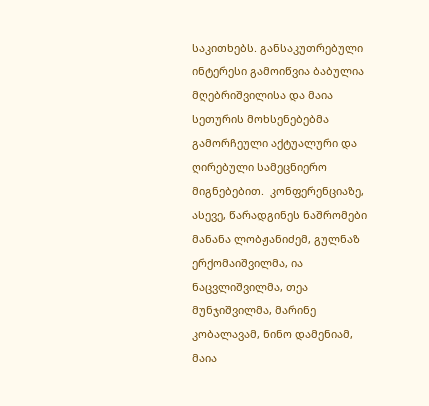საკითხებს. განსაკუთრებული ინტერესი გამოიწვია ბაბულია მღებრიშვილისა და მაია სეთურის მოხსენებებმა გამორჩეული აქტუალური და ღირებული სამეცნიერო მიგნებებით.  კონფერენციაზე, ასევე, წარადგინეს ნაშრომები  მანანა ლობჟანიძემ, გულნაზ ერქომაიშვილმა, ია ნაცვლიშვილმა, თეა მუნჯიშვილმა, მარინე კობალავამ, ნინო დამენიამ, მაია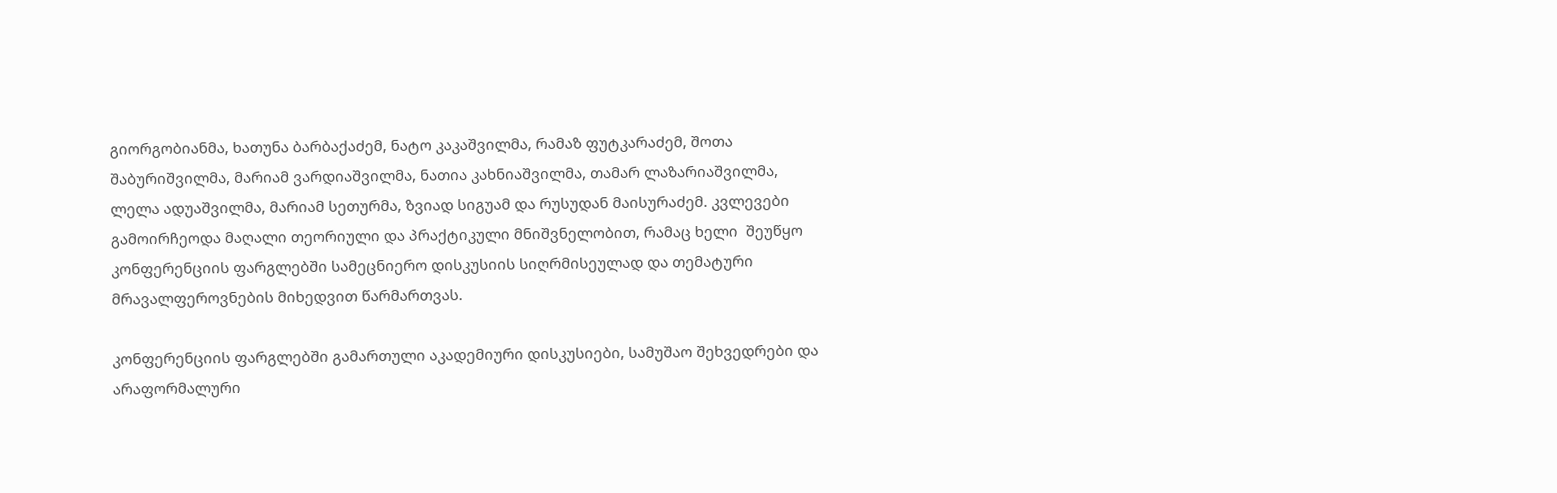გიორგობიანმა, ხათუნა ბარბაქაძემ, ნატო კაკაშვილმა, რამაზ ფუტკარაძემ, შოთა შაბურიშვილმა, მარიამ ვარდიაშვილმა, ნათია კახნიაშვილმა, თამარ ლაზარიაშვილმა, ლელა ადუაშვილმა, მარიამ სეთურმა, ზვიად სიგუამ და რუსუდან მაისურაძემ. კვლევები გამოირჩეოდა მაღალი თეორიული და პრაქტიკული მნიშვნელობით, რამაც ხელი  შეუწყო კონფერენციის ფარგლებში სამეცნიერო დისკუსიის სიღრმისეულად და თემატური მრავალფეროვნების მიხედვით წარმართვას.

კონფერენციის ფარგლებში გამართული აკადემიური დისკუსიები, სამუშაო შეხვედრები და არაფორმალური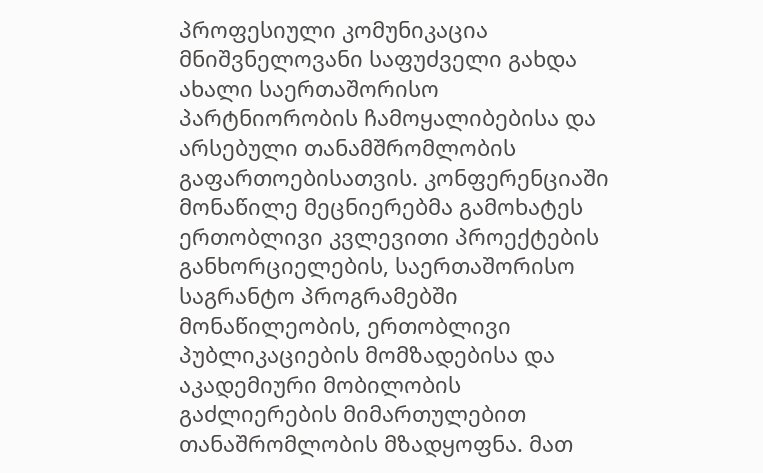პროფესიული კომუნიკაცია მნიშვნელოვანი საფუძველი გახდა ახალი საერთაშორისო პარტნიორობის ჩამოყალიბებისა და არსებული თანამშრომლობის გაფართოებისათვის. კონფერენციაში მონაწილე მეცნიერებმა გამოხატეს ერთობლივი კვლევითი პროექტების განხორციელების, საერთაშორისო საგრანტო პროგრამებში მონაწილეობის, ერთობლივი პუბლიკაციების მომზადებისა და აკადემიური მობილობის გაძლიერების მიმართულებით  თანაშრომლობის მზადყოფნა. მათ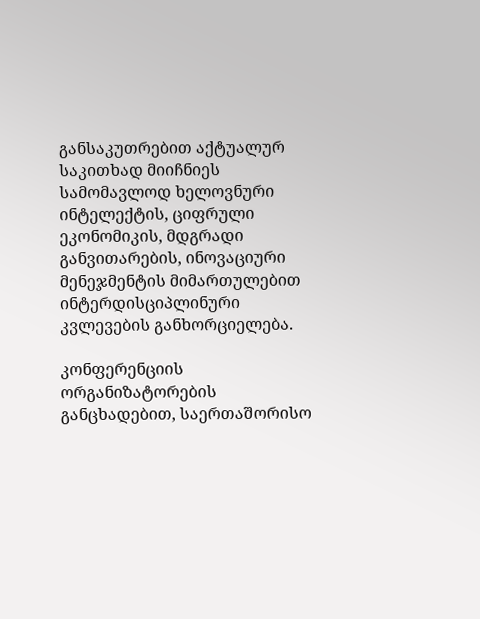განსაკუთრებით აქტუალურ საკითხად მიიჩნიეს სამომავლოდ ხელოვნური ინტელექტის, ციფრული ეკონომიკის, მდგრადი განვითარების, ინოვაციური მენეჯმენტის მიმართულებით ინტერდისციპლინური კვლევების განხორციელება.

კონფერენციის ორგანიზატორების განცხადებით, საერთაშორისო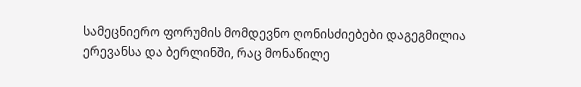სამეცნიერო ფორუმის მომდევნო ღონისძიებები დაგეგმილია ერევანსა და ბერლინში, რაც მონაწილე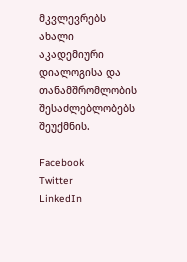მკვლევრებს ახალი აკადემიური დიალოგისა და თანამშრომლობის შესაძლებლობებს შეუქმნის.

Facebook
Twitter
LinkedIn